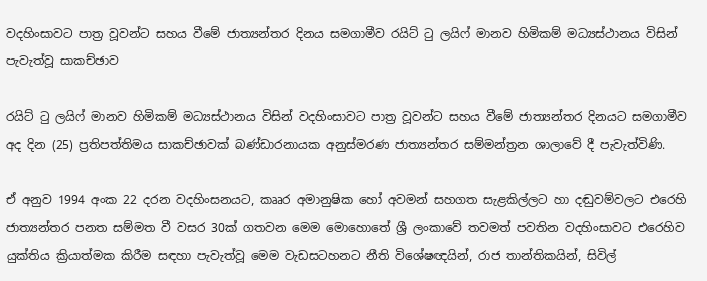වදහිංසාවට පාත්‍ර වූවන්ට සහය වීමේ ජාත්‍යන්තර දිනය සමගාමීව රයිට් ටු ලයිෆ් මානව හිමිකම් මධ්‍යස්ථානය විසින් පැවැත්වූ සාකච්ඡාව

රයිට් ටු ලයිෆ් මානව හිමිකම් මධ්‍යස්ථානය විසින් වදහිංසාවට පාත්‍ර වූවන්ට සහය වීමේ ජාත්‍යන්තර දිනයට සමගාමීව අද දින (25) ප්‍රතිපත්තිමය සාකච්ඡාවක් බණ්ඩාරනායක අනුස්මරණ ජාත්‍යන්තර සම්මන්ත්‍රන ශාලාවේ දී පැවැත්විණි.

ඒ අනුව 1994 අංක 22 දරන වදහිංසනයට, කෲර අමානුෂික හෝ අවමන් සහගත සැළකිල්ලට හා දඬුවම්වලට එරෙහි ජාත්‍යන්තර පනත සම්මත වී වසර 30ක් ගතවන මෙම මොහොතේ ශ්‍රී ලංකාවේ තවමත් පවතින වදහිංසාවට එරෙහිව යුක්තිය ක්‍රියාත්මක කිරීම සඳහා පැවැත්වූ මෙම වැඩසටහනට නීති විශේෂඥයින්, රාජ තාන්තිකයින්, සිවිල්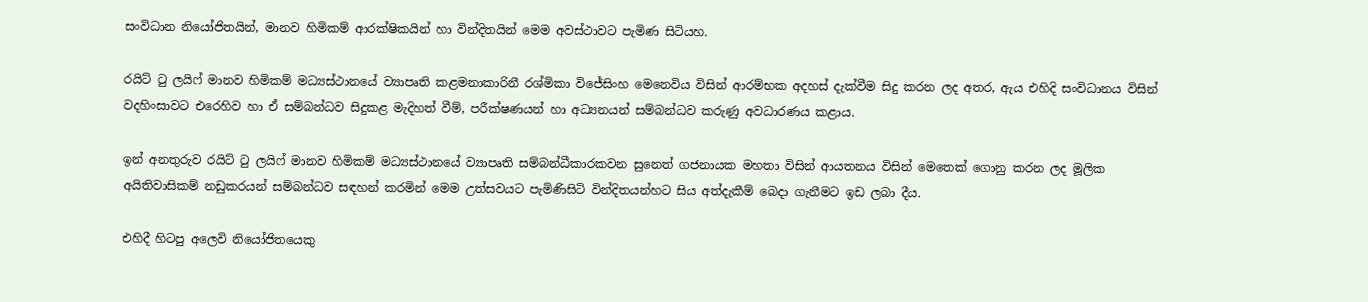සංවිධාන නියෝජිතයින්, මානව හිමිකම් ආරක්ෂිකයින් හා වින්දිතයින් මෙම අවස්ථාවට පැමිණ සිටියහ.

රයිට් ටු ලයිෆ් මානව හිමිකම් මධ්‍යස්ථානයේ ව්‍යාපෘති කළමනාකාරිනී රශ්මිකා විජේසිංහ මෙනෙවිය විසින් ආරම්භක අදහස් දැක්වීම සිදු කරන ලද අතර, ඇය එහිදි සංවිධානය විසින් වදහිංසාවට එරෙහිව හා ඒ සම්බන්ධව සිදුකළ මැදිහත් වීම්, පරීක්ෂණයන් හා අධ්‍යනයන් සම්බන්ධව කරුණු අවධාරණය කළාය.

ඉන් අනතුරුව රයිට් ටු ලයිෆ් මානව හිමිකම් මධ්‍යස්ථානයේ ව්‍යාපෘති සම්බන්ධීකාරකවන සුනෙත් ගජනායක මහතා විසින් ආයතනය විසින් මෙතෙක් ගොනු කරන ලද මූලික අයිතිවාසිකම් නඩුකරයන් සම්බන්ධව සඳහන් කරමින් මෙම උත්සවයට පැමිණිසිටි වින්දිතයන්හට සිය අත්දැකීම් බෙදා ගැනීමට ඉඩ ලබා දීය.

එහිදී හිටපු අලෙවි නියෝජිතයෙකු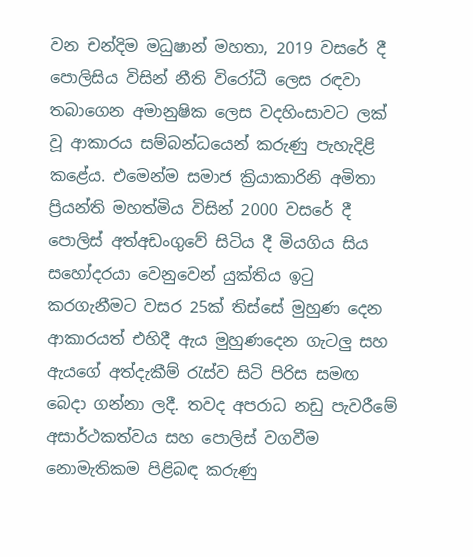වන චන්දිම මධුෂාන් මහතා, 2019 වසරේ දී පොලිසිය විසින් නීති විරෝධී ලෙස රඳවා තබාගෙන අමානුෂික ලෙස වදහිංසාවට ලක් වූ ආකාරය සම්බන්ධයෙන් කරුණු පැහැදිළි කළේය. එමෙන්ම සමාජ ක්‍රියාකාරිනි අමිතා ප්‍රියන්ති මහත්මිය විසින් 2000 වසරේ දී පොලිස් අත්අඩංගුවේ සිටිය දී මියගිය සිය සහෝදරයා වෙනුවෙන් යුක්තිය ඉටු කරගැනීමට වසර 25ක් තිස්සේ මුහුණ දෙන ආකාරයත් එහිදී ඇය මුහුණදෙන ගැටලු සහ ඇයගේ අත්දැකීම් රැස්ව සිටි පිරිස සමඟ බෙදා ගන්නා ලදී. තවද අපරාධ නඩු පැවරීමේ අසාර්ථකත්වය සහ පොලිස් වගවීම නොමැතිකම පිළිබඳ කරුණු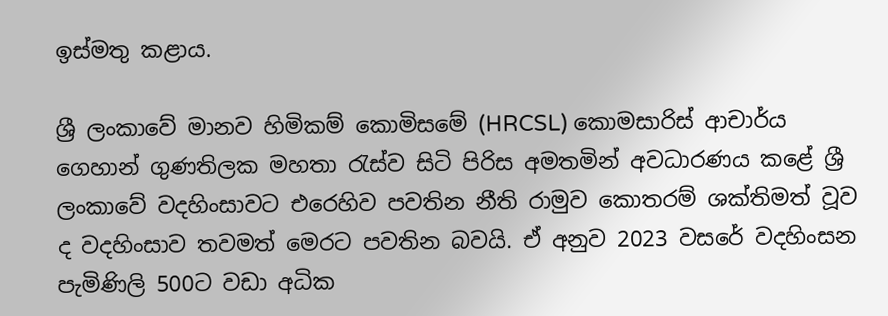ඉස්මතු කළාය.

ශ්‍රී ලංකාවේ මානව හිමිකම් කොමිසමේ (HRCSL) කොමසාරිස් ආචාර්ය ගෙහාන් ගුණතිලක මහතා රැස්ව සිටි පිරිස අමතමින් අවධාරණය කළේ ශ්‍රී ලංකාවේ වදහිංසාවට එරෙහිව පවතින නීති රාමුව කොතරම් ශක්තිමත් වූව ද වදහිංසාව තවමත් මෙරට පවතින බවයි. ඒ අනුව 2023 වසරේ වදහිංසන පැමිණිලි 500ට වඩා අධික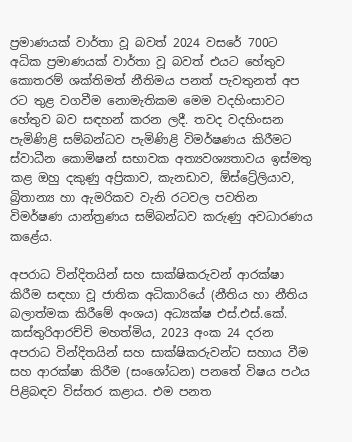ප්‍රමාණයක් වාර්තා වූ බවත් 2024 වසරේ 700ට අධික ප්‍රමාණයක් වාර්තා වූ බවත් එයට හේතුව කොතරම් ශක්තිමත් නීතිමය පනත් පැවතුනත් අප රට තුළ වගවීම නොමැතිකම මෙම වදහිංසාවට හේතුව බව සඳහන් කරන ලදී. තවද වදහිංසන පැමිණිළි සම්බන්ධව පැමිණිළි විමර්ෂණය කිරීමට ස්වාධීන කොමිෂන් සභාවක අත්‍යවශ්‍යතාවය ඉස්මතු කළ ඔහු දකුණු අප්‍රිකාව, කැනඩාව, ඕස්ට්‍රේලියාව, බ්‍රිතාන්‍ය හා ඇමරිකව වැනි රටවල පවතින විමර්ෂණ යාන්ත්‍රණය සම්බන්ධව කරුණු අවධාරණය කළේය.

අපරාධ වින්දිතයින් සහ සාක්ෂිකරුවන් ආරක්ෂා කිරීම සඳහා වූ ජාතික අධිකාරියේ (නීතිය හා නීතිය බලාත්මක කිරීමේ අංශය) අධ්‍යක්ෂ එස්.එස්.කේ. කස්තුරිආරච්චි මහත්මිය, 2023 අංක 24 දරන අපරාධ වින්දිතයින් සහ සාක්ෂිකරුවන්ට සහාය වීම සහ ආරක්ෂා කිරීම (සංශෝධන) පනතේ විෂය පථය පිළිබඳව විස්තර කළාය. එම පනත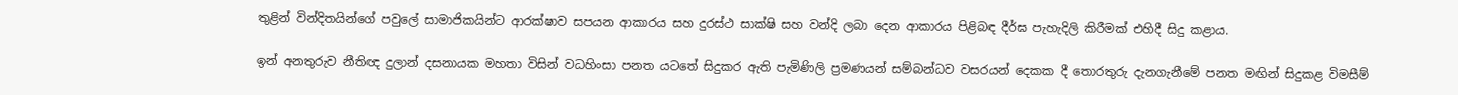තුළින් වින්දිතයින්ගේ පවුලේ සාමාජිකයින්ට ආරක්ෂාව සපයන ආකාරය සහ දුරස්ථ සාක්ෂි සහ වන්දි ලබා දෙන ආකාරය පිළිබඳ දීර්ඝ පැහැදිලි කිරීමක් එහිදී සිදු කළාය.

ඉන් අනතුරුව නීතිඥ දුලාන් දසනායක මහතා විසින් වධහිංසා පනත යටතේ සිදුකර ඇති පැමිණිලි ප්‍රමණයන් සම්බන්ධව වසරයන් දෙකක දී තොරතුරු දැනගැනීමේ පනත මඟින් සිදුකළ විමසීම්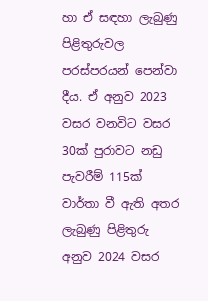හා ඒ සඳහා ලැබුණු පිළිතුරුවල පරස්පරයන් පෙන්වා දීය. ඒ අනුව 2023 වසර වනවිට වසර 30ක් පුරාවට නඩු පැවරීම් 115ක් වාර්තා වී ඇති අතර ලැබුණු පිළිතුරු අනුව 2024 වසර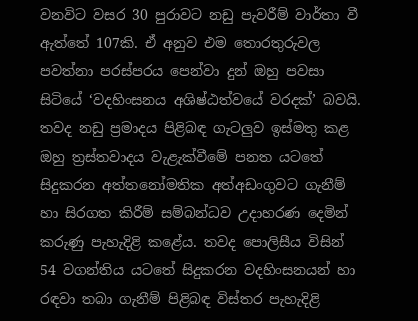වනවිට වසර 30 පුරාවට නඩු පැවරීම් වාර්තා වී ඇත්තේ 107කි. ඒ අනුව එම තොරතුරුවල පවත්නා පරස්පරය පෙන්වා දුන් ඔහු පවසා සිටියේ ‘වදහිංසනය අශිෂ්ඨත්වයේ වරදක්’ බවයි. තවද නඩු ප්‍රමාදය පිළිබඳ ගැටලුව ඉස්මතු කළ ඔහු ත්‍රස්තවාදය වැළැක්වීමේ පනත යටතේ සිදුකරන අත්තනෝමතික අත්අඩංගුවට ගැනීම් හා සිරගත කිරීම් සම්බන්ධව උදාහරණ දෙමින් කරුණු පැහැදිළි කළේය. තවද පොලිසීය විසින් 54 වගන්තිය යටතේ සිදුකරන වදහිංසනයන් හා රඳවා තබා ගැනීම් පිළිබඳ විස්තර පැහැදිළි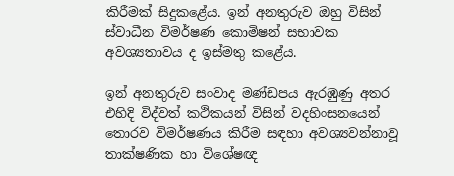කිරීමක් සිදුකළේය. ඉන් අනතුරුව ඔහු විසින් ස්වාධීන විමර්ෂණ කොමිෂන් සභාවක අවශ්‍යතාවය ද ඉස්මතු කළේය.

ඉන් අනතුරුව සංවාද මණ්ඩපය ඇරඹුණු අතර එහිදි විද්වත් කථිකයන් විසින් වදහිංසනයෙන් තොරව විමර්ෂණය කිරීම සඳහා අවශ්‍යවන්නාවූ තාක්ෂණික හා විශේෂඥ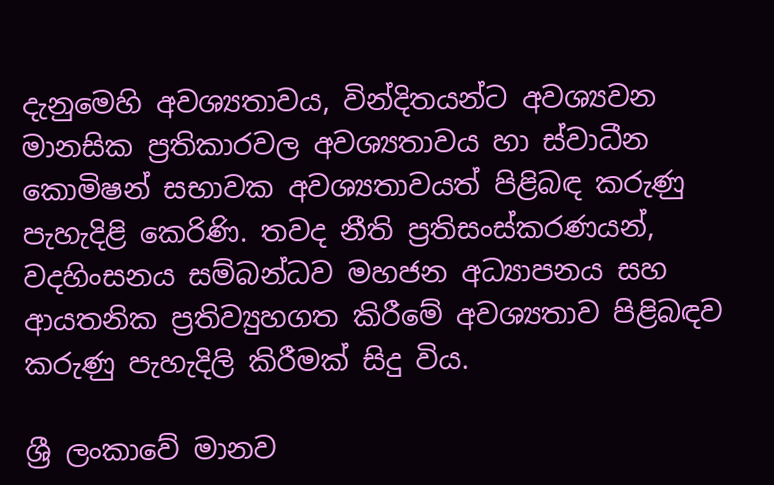දැනුමෙහි අවශ්‍යතාවය, වින්දිතයන්ට අවශ්‍යවන මානසික ප්‍රතිකාරවල අවශ්‍යතාවය හා ස්වාධීන කොමිෂන් සභාවක අවශ්‍යතාවයත් පිළිබඳ කරුණු පැහැදිළි කෙරිණි. තවද නීති ප්‍රතිසංස්කරණයන්, වදහිංසනය සම්බන්ධව මහජන අධ්‍යාපනය සහ ආයතනික ප්‍රතිව්‍යුහගත කිරීමේ අවශ්‍යතාව පිළිබඳව කරුණු පැහැදිලි කිරීමක් සිදු විය.

ශ්‍රී ලංකාවේ මානව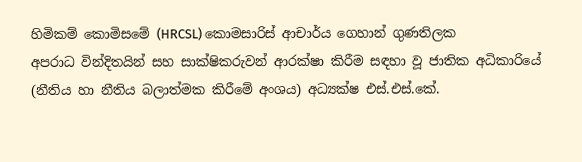හිමිකම් කොමිසමේ (HRCSL) කොමසාරිස් ආචාර්ය ගෙහාන් ගුණතිලක
අපරාධ වින්දිතයින් සහ සාක්ෂිකරුවන් ආරක්ෂා කිරීම සඳහා වූ ජාතික අධිකාරියේ (නීතිය හා නීතිය බලාත්මක කිරීමේ අංශය) අධ්‍යක්ෂ එස්.එස්.කේ.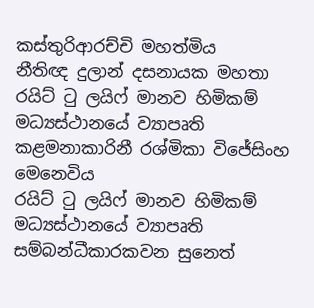කස්තුරිආරච්චි මහත්මිය
නීතිඥ දුලාන් දසනායක මහතා
රයිට් ටු ලයිෆ් මානව හිමිකම් මධ්‍යස්ථානයේ ව්‍යාපෘති කළමනාකාරිනී රශ්මිකා විජේසිංහ මෙනෙවිය
රයිට් ටු ලයිෆ් මානව හිමිකම් මධ්‍යස්ථානයේ ව්‍යාපෘති සම්බන්ධීකාරකවන සුනෙත්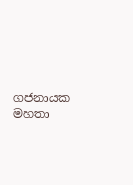ගජනායක මහතා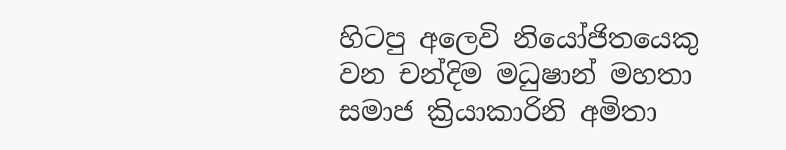හිටපු අලෙවි නියෝජිතයෙකු වන චන්දිම මධුෂාන් මහතා
සමාජ ක්‍රියාකාරිනි අමිතා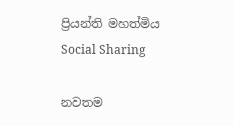ප්‍රියන්ති මහත්මිය
Social Sharing

නවතම